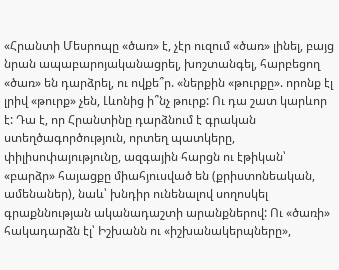«Հրանտի Մեսրոպը «ծառ» է, չէր ուզում «ծառ» լինել, բայց նրան ապաբարոյականացրել, խոշտանգել, հարբեցող «ծառ» են դարձրել, ու ովքե՞ր. «ներքին «թուրքը». որոնք էլ լրիվ «թուրք» չեն, Լևոնից ի՞նչ թուրք: Ու դա շատ կարևոր է: Դա է, որ Հրանտինը դարձնում է գրական ստեղծագործություն, որտեղ պատկերը, փիլիսոփայությունը, ազգային հարցն ու էթիկան՝ «բարձր» հայացքը միահյուսված են (քրիստոնեական, ամենաներ), նաև՝ խնդիր ունենալով սողոսկել գրաքննության ականադաշտի արանքներով: Ու «ծառի» հակադարձն էլ՝ Իշխանն ու «իշխանակերպները»,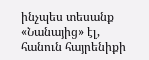ինչպես տեսանք «Նանայից» էլ, հանուն հայրենիքի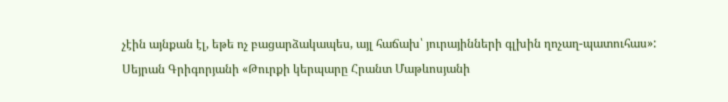չէին այնքան էլ, եթե ոչ բացարձակապես, այլ հաճախ՝ յուրայինների գլխին ղոչաղ-պատուհաս»:
Սեյրան Գրիգորյանի «Թուրքի կերպարը Հրանտ Մաթևոսյանի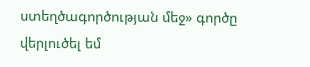ստեղծագործության մեջ» գործը վերլուծել եմ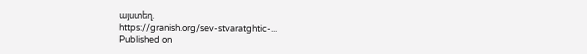այստեղ.
https://granish.org/sev-stvaratghtic-...
Published on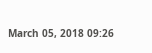March 05, 2018 09:26